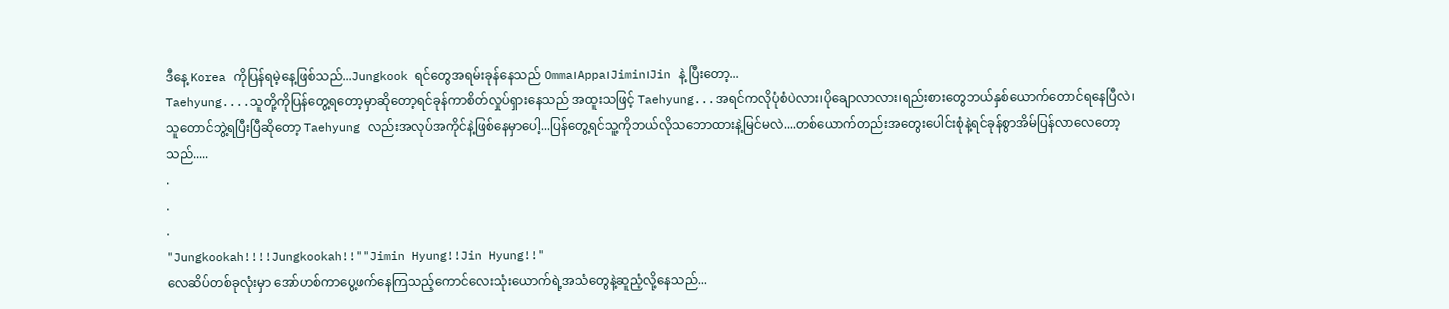ဒီနေ့ Korea ကိုပြန်ရမဲ့နေ့ဖြစ်သည်...Jungkook ရင်တွေအရမ်းခုန်နေသည် Omma၊Appa၊Jimin၊Jin နဲ့ ပြီးတော့...
Taehyung....သူတို့ကိုပြန်တွေ့ရတော့မှာဆိုတော့ရင်ခုန်ကာစိတ်လှုပ်ရှားနေသည် အထူးသဖြင့် Taehyung...အရင်ကလိုပုံစံပဲလား၊ပိုချောလာလား၊ရည်းစားတွေဘယ်နှစ်ယောက်တောင်ရနေပြီလဲ၊သူတောင်ဘွဲ့ရပြီးပြီဆိုတော့ Taehyung လည်းအလုပ်အကိုင်နဲ့ဖြစ်နေမှာပေါ့...ပြန်တွေ့ရင်သူ့ကိုဘယ်လိုသဘောထားနဲ့မြင်မလဲ....တစ်ယောက်တည်းအတွေးပေါင်းစုံနဲ့ရင်ခုန်စွာအိမ်ပြန်လာလေတော့သည်.....
.
.
.
"Jungkookah!!!!Jungkookah!!""Jimin Hyung!!Jin Hyung!!"
လေဆိပ်တစ်ခုလုံးမှာ အော်ဟစ်ကာပွေ့ဖက်နေကြသည့်ကောင်လေးသုံးယောက်ရဲ့အသံတွေနဲ့ဆူညံ့လို့နေသည်...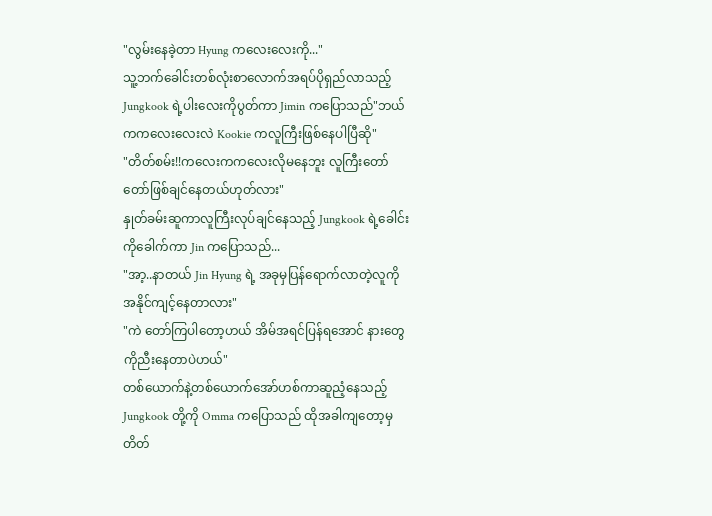"လွမ်းနေခဲ့တာ Hyung ကလေးလေးကို..."
သူ့ဘက်ခေါင်းတစ်လုံးစာလောက်အရပ်ပိုရှည်လာသည့် Jungkook ရဲ့ပါးလေးကိုပွတ်ကာ Jimin ကပြောသည်"ဘယ်ကကလေးလေးလဲ Kookie ကလူကြီးဖြစ်နေပါပြီဆို"
"တိတ်စမ်း!!ကလေးကကလေးလိုမနေဘူး လူကြီးတော်တော်ဖြစ်ချင်နေတယ်ဟုတ်လား"
နှုတ်ခမ်းဆူကာလူကြီးလုပ်ချင်နေသည့် Jungkook ရဲ့ခေါင်းကိုခေါက်ကာ Jin ကပြောသည်...
"အာ့..နာတယ် Jin Hyung ရဲ့ အခုမှပြန်ရောက်လာတဲ့လူကိုအနိုင်ကျင့်နေတာလား"
"ကဲ တော်ကြပါတော့ဟယ် အိမ်အရင်ပြန်ရအောင် နားတွေကိုညီးနေတာပဲဟယ်"
တစ်ယောက်နဲ့တစ်ယောက်အော်ဟစ်ကာဆူညံ့နေသည့် Jungkook တို့ကို Omma ကပြောသည် ထိုအခါကျတော့မှတိတ်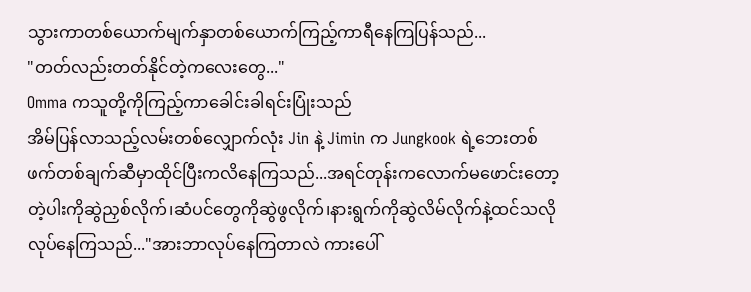သွားကာတစ်ယောက်မျက်နှာတစ်ယောက်ကြည့်ကာရီနေကြပြန်သည်...
"တတ်လည်းတတ်နိုင်တဲ့ကလေးတွေ..."
Omma ကသူတို့ကိုကြည့်ကာခေါင်းခါရင်းပြုံးသည်
အိမ်ပြန်လာသည့်လမ်းတစ်လျှောက်လုံး Jin နဲ့ Jimin က Jungkook ရဲ့ဘေးတစ်ဖက်တစ်ချက်ဆီမှာထိုင်ပြီးကလိနေကြသည်...အရင်တုန်းကလောက်မဖောင်းတော့တဲ့ပါးကိုဆွဲညှစ်လိုက်၊ဆံပင်တွေကိုဆွဲဖွလိုက်၊နားရွက်ကိုဆွဲလိမ်လိုက်နဲ့ထင်သလိုလုပ်နေကြသည်..."အားဘာလုပ်နေကြတာလဲ ကားပေါ်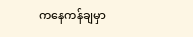ကနေကန်ချမှာ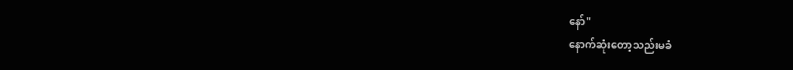နော်"
နောက်ဆုံးတော့သည်းမခံ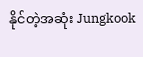နိုင်တဲ့အဆုံး Jungkook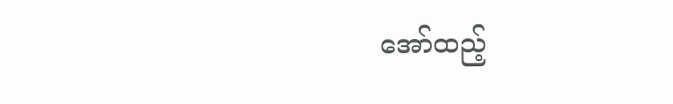အော်ထည့်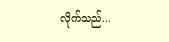လိုက်သည်...